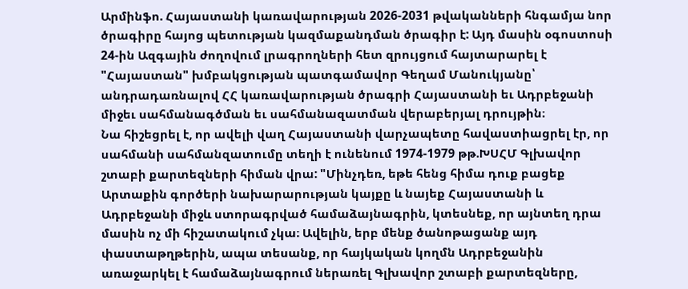Արմինֆո. Հայաստանի կառավարության 2026-2031 թվականների հնգամյա նոր ծրագիրը հայոց պետության կազմաքանդման ծրագիր է: Այդ մասին օգոստոսի 24-ին Ազգային ժողովում լրագրողների հետ զրույցում հայտարարել է "Հայաստան" խմբակցության պատգամավոր Գեղամ Մանուկյանը՝ անդրադառնալով ՀՀ կառավարության ծրագրի Հայաստանի եւ Ադրբեջանի միջեւ սահմանագծման եւ սահմանազատման վերաբերյալ դրույթին։
Նա հիշեցրել է, որ ավելի վաղ Հայաստանի վարչապետը հավաստիացրել էր, որ սահմանի սահմանզատումը տեղի է ունենում 1974-1979 թթ.ԽՍՀՄ Գլխավոր շտաբի քարտեզների հիման վրա: "Մինչդեռ, եթե հենց հիմա դուք բացեք Արտաքին գործերի նախարարության կայքը և նայեք Հայաստանի և Ադրբեջանի միջև ստորագրված համաձայնագրին, կտեսնեք, որ այնտեղ դրա մասին ոչ մի հիշատակում չկա։ Ավելին, երբ մենք ծանոթացանք այդ փաստաթղթերին, ապա տեսանք, որ հայկական կողմն Ադրբեջանին առաջարկել է համաձայնագրում ներառել Գլխավոր շտաբի քարտեզները,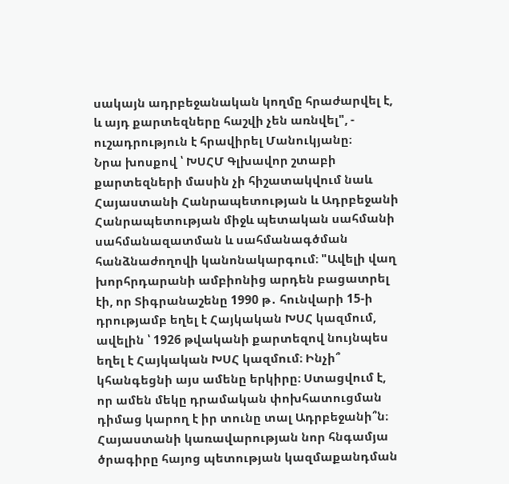սակայն ադրբեջանական կողմը հրաժարվել է, և այդ քարտեզները հաշվի չեն առնվել", - ուշադրություն է հրավիրել Մանուկյանը։
Նրա խոսքով ՝ ԽՍՀՄ Գլխավոր շտաբի քարտեզների մասին չի հիշատակվում նաև Հայաստանի Հանրապետության և Ադրբեջանի Հանրապետության միջև պետական սահմանի սահմանազատման և սահմանագծման հանձնաժողովի կանոնակարգում։ "Ավելի վաղ խորհրդարանի ամբիոնից արդեն բացատրել էի, որ Տիգրանաշենը 1990 թ․ հունվարի 15-ի դրությամբ եղել է Հայկական ԽՍՀ կազմում, ավելին ՝ 1926 թվականի քարտեզով նույնպես եղել է Հայկական ԽՍՀ կազմում։ Ինչի՞ կհանգեցնի այս ամենը երկիրը։ Ստացվում է, որ ամեն մեկը դրամական փոխհատուցման դիմաց կարող է իր տունը տալ Ադրբեջանի՞ն։ Հայաստանի կառավարության նոր հնգամյա ծրագիրը հայոց պետության կազմաքանդման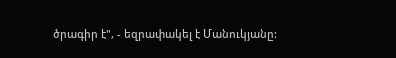ծրագիր է", - եզրափակել է Մանուկյանը: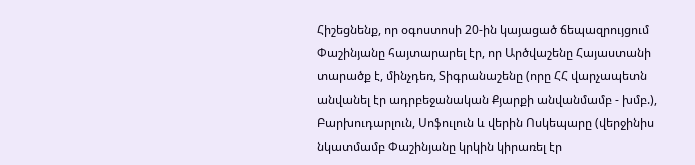Հիշեցնենք, որ օգոստոսի 20-ին կայացած ճեպազրույցում Փաշինյանը հայտարարել էր, որ Արծվաշենը Հայաստանի տարածք է, մինչդեռ, Տիգրանաշենը (որը ՀՀ վարչապետն անվանել էր ադրբեջանական Քյարքի անվանմամբ - խմբ.), Բարխուդարլուն, Սոֆուլուն և վերին Ոսկեպարը (վերջինիս նկատմամբ Փաշինյանը կրկին կիրառել էր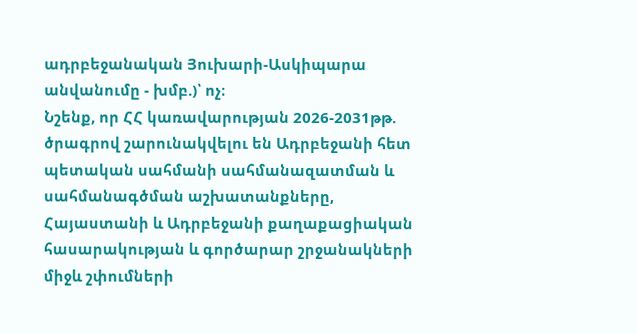ադրբեջանական Յուխարի-Ասկիպարա անվանումը - խմբ.)՝ ոչ։
Նշենք, որ ՀՀ կառավարության 2026-2031թթ. ծրագրով շարունակվելու են Ադրբեջանի հետ պետական սահմանի սահմանազատման և սահմանագծման աշխատանքները, Հայաստանի և Ադրբեջանի քաղաքացիական հասարակության և գործարար շրջանակների միջև շփումների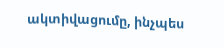ակտիվացումը, ինչպես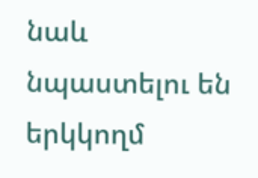նաև նպաստելու են երկկողմ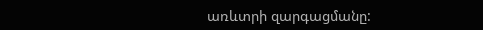առևտրի զարգացմանը: